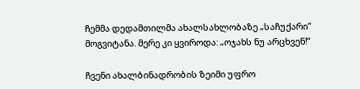ჩემმა დედამთილმა ახალსახლობაზე „საჩუქარი“ მოგვიტანა. მერე კი ყვიროდა: „ოჯახს ნუ არცხვენ!“

ჩვენი ახალბინადრობის ზეიმი უფრო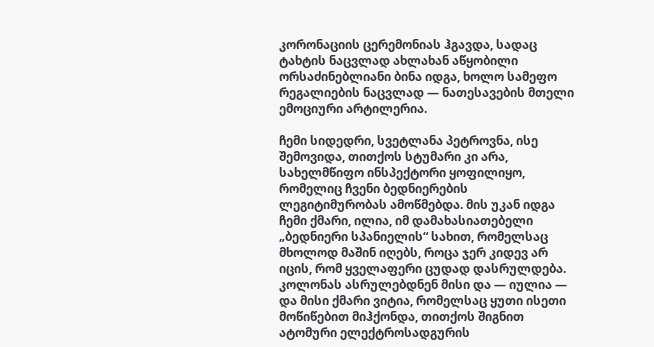კორონაციის ცერემონიას ჰგავდა, სადაც ტახტის ნაცვლად ახლახან აწყობილი ორსაძინებლიანი ბინა იდგა, ხოლო სამეფო რეგალიების ნაცვლად — ნათესავების მთელი ემოციური არტილერია.

ჩემი სიდედრი, სვეტლანა პეტროვნა, ისე შემოვიდა, თითქოს სტუმარი კი არა, სახელმწიფო ინსპექტორი ყოფილიყო, რომელიც ჩვენი ბედნიერების ლეგიტიმურობას ამოწმებდა. მის უკან იდგა ჩემი ქმარი, ილია, იმ დამახასიათებელი „ბედნიერი სპანიელის“ სახით, რომელსაც მხოლოდ მაშინ იღებს, როცა ჯერ კიდევ არ იცის, რომ ყველაფერი ცუდად დასრულდება. კოლონას ასრულებდნენ მისი და — იულია — და მისი ქმარი ვიტია, რომელსაც ყუთი ისეთი მოწიწებით მიჰქონდა, თითქოს შიგნით ატომური ელექტროსადგურის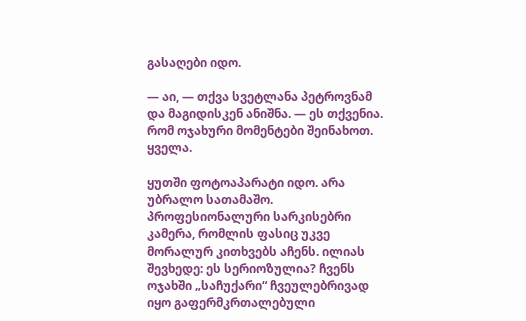გასაღები იდო.

— აი, — თქვა სვეტლანა პეტროვნამ და მაგიდისკენ ანიშნა. — ეს თქვენია. რომ ოჯახური მომენტები შეინახოთ. ყველა.

ყუთში ფოტოაპარატი იდო. არა უბრალო სათამაშო. პროფესიონალური სარკისებრი კამერა, რომლის ფასიც უკვე მორალურ კითხვებს აჩენს. ილიას შევხედე: ეს სერიოზულია? ჩვენს ოჯახში „საჩუქარი“ ჩვეულებრივად იყო გაფერმკრთალებული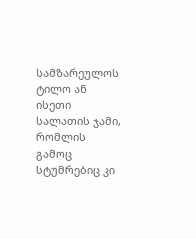სამზარეულოს ტილო ან ისეთი სალათის ჯამი, რომლის გამოც სტუმრებიც კი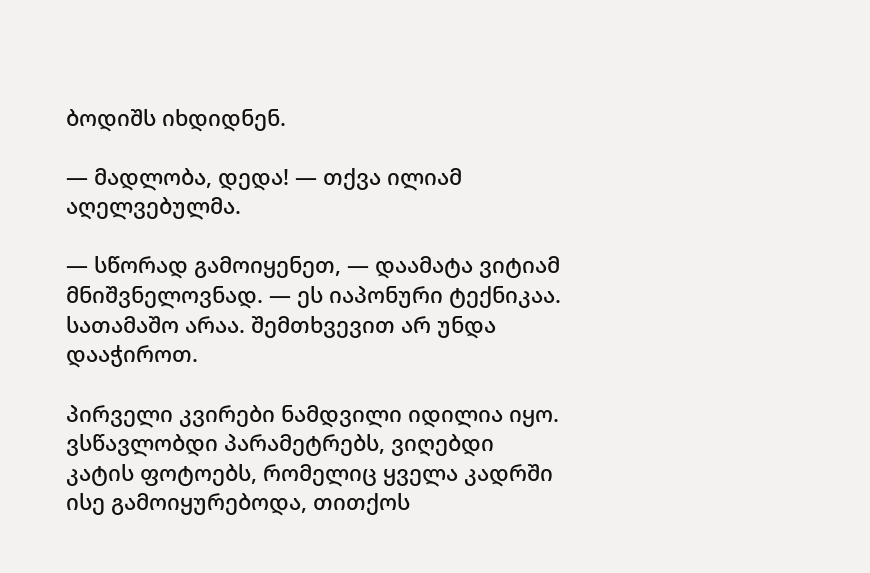ბოდიშს იხდიდნენ.

— მადლობა, დედა! — თქვა ილიამ აღელვებულმა.

— სწორად გამოიყენეთ, — დაამატა ვიტიამ მნიშვნელოვნად. — ეს იაპონური ტექნიკაა. სათამაშო არაა. შემთხვევით არ უნდა დააჭიროთ.

პირველი კვირები ნამდვილი იდილია იყო. ვსწავლობდი პარამეტრებს, ვიღებდი კატის ფოტოებს, რომელიც ყველა კადრში ისე გამოიყურებოდა, თითქოს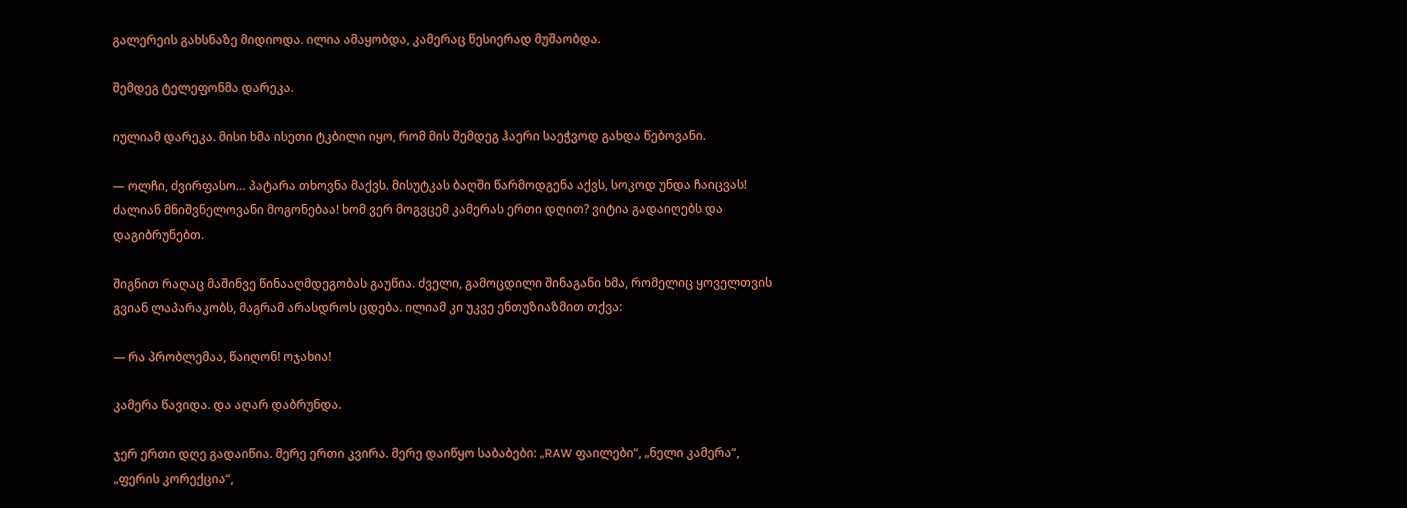გალერეის გახსნაზე მიდიოდა. ილია ამაყობდა, კამერაც წესიერად მუშაობდა.

შემდეგ ტელეფონმა დარეკა.

იულიამ დარეკა. მისი ხმა ისეთი ტკბილი იყო, რომ მის შემდეგ ჰაერი საეჭვოდ გახდა წებოვანი.

— ოლჩი, ძვირფასო… პატარა თხოვნა მაქვს. მისუტკას ბაღში წარმოდგენა აქვს, სოკოდ უნდა ჩაიცვას! ძალიან მნიშვნელოვანი მოგონებაა! ხომ ვერ მოგვცემ კამერას ერთი დღით? ვიტია გადაიღებს და დაგიბრუნებთ.

შიგნით რაღაც მაშინვე წინააღმდეგობას გაუწია. ძველი, გამოცდილი შინაგანი ხმა, რომელიც ყოველთვის გვიან ლაპარაკობს, მაგრამ არასდროს ცდება. ილიამ კი უკვე ენთუზიაზმით თქვა:

— რა პრობლემაა, წაიღონ! ოჯახია!

კამერა წავიდა. და აღარ დაბრუნდა.

ჯერ ერთი დღე გადაიწია. მერე ერთი კვირა. მერე დაიწყო საბაბები: „RAW ფაილები“, „ნელი კამერა“, „ფერის კორექცია“,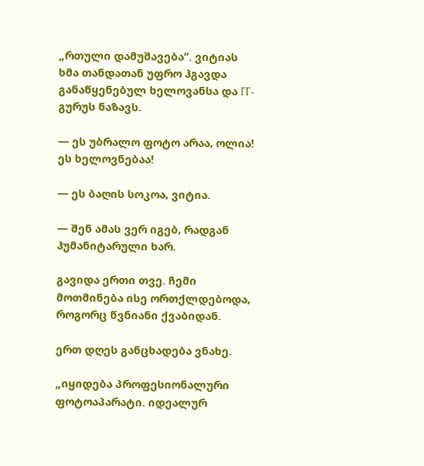„რთული დამუშავება“. ვიტიას ხმა თანდათან უფრო ჰგავდა განაწყენებულ ხელოვანსა და IT-გურუს ნაზავს.

— ეს უბრალო ფოტო არაა, ოლია! ეს ხელოვნებაა!

— ეს ბაღის სოკოა, ვიტია.

— შენ ამას ვერ იგებ, რადგან ჰუმანიტარული ხარ.

გავიდა ერთი თვე. ჩემი მოთმინება ისე ორთქლდებოდა, როგორც წვნიანი ქვაბიდან.

ერთ დღეს განცხადება ვნახე.

„იყიდება პროფესიონალური ფოტოაპარატი. იდეალურ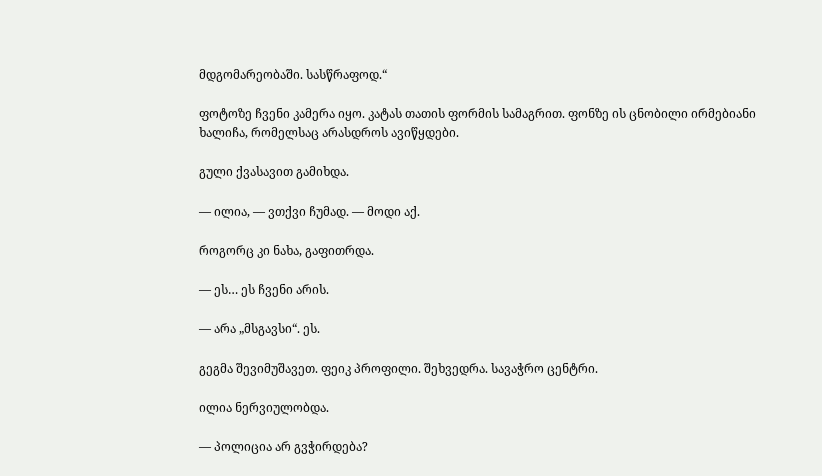მდგომარეობაში. სასწრაფოდ.“

ფოტოზე ჩვენი კამერა იყო. კატას თათის ფორმის სამაგრით. ფონზე ის ცნობილი ირმებიანი ხალიჩა, რომელსაც არასდროს ავიწყდები.

გული ქვასავით გამიხდა.

— ილია, — ვთქვი ჩუმად. — მოდი აქ.

როგორც კი ნახა, გაფითრდა.

— ეს… ეს ჩვენი არის.

— არა „მსგავსი“. ეს.

გეგმა შევიმუშავეთ. ფეიკ პროფილი. შეხვედრა. სავაჭრო ცენტრი.

ილია ნერვიულობდა.

— პოლიცია არ გვჭირდება?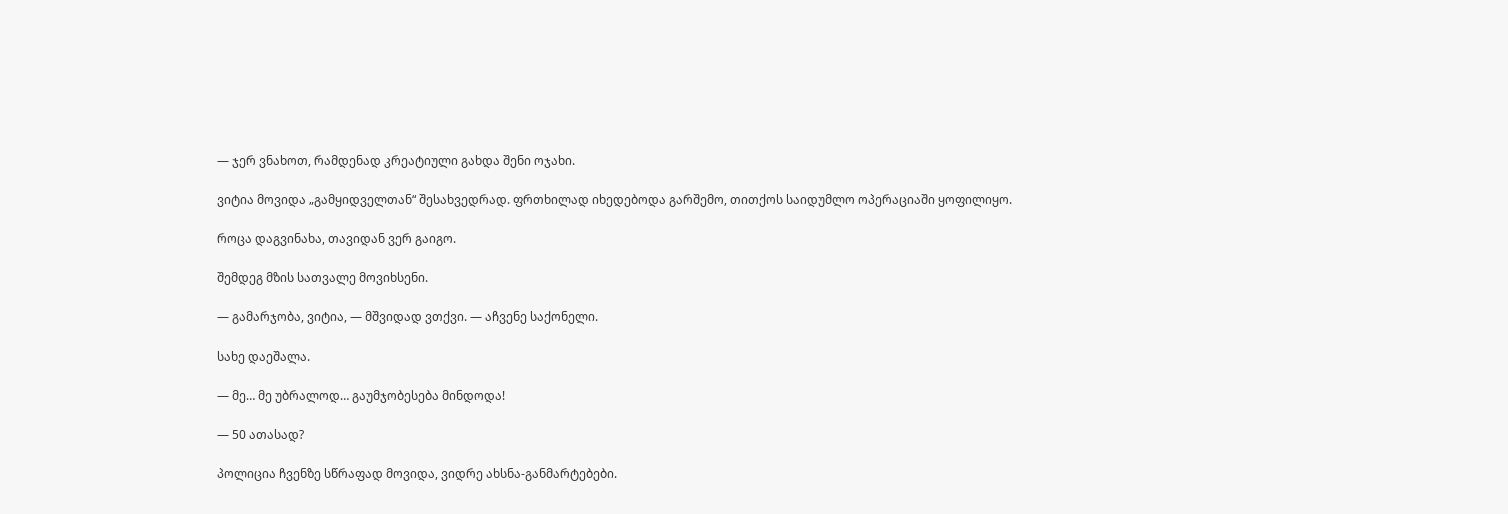— ჯერ ვნახოთ, რამდენად კრეატიული გახდა შენი ოჯახი.

ვიტია მოვიდა „გამყიდველთან“ შესახვედრად. ფრთხილად იხედებოდა გარშემო, თითქოს საიდუმლო ოპერაციაში ყოფილიყო.

როცა დაგვინახა, თავიდან ვერ გაიგო.

შემდეგ მზის სათვალე მოვიხსენი.

— გამარჯობა, ვიტია, — მშვიდად ვთქვი. — აჩვენე საქონელი.

სახე დაეშალა.

— მე… მე უბრალოდ… გაუმჯობესება მინდოდა!

— 50 ათასად?

პოლიცია ჩვენზე სწრაფად მოვიდა, ვიდრე ახსნა-განმარტებები.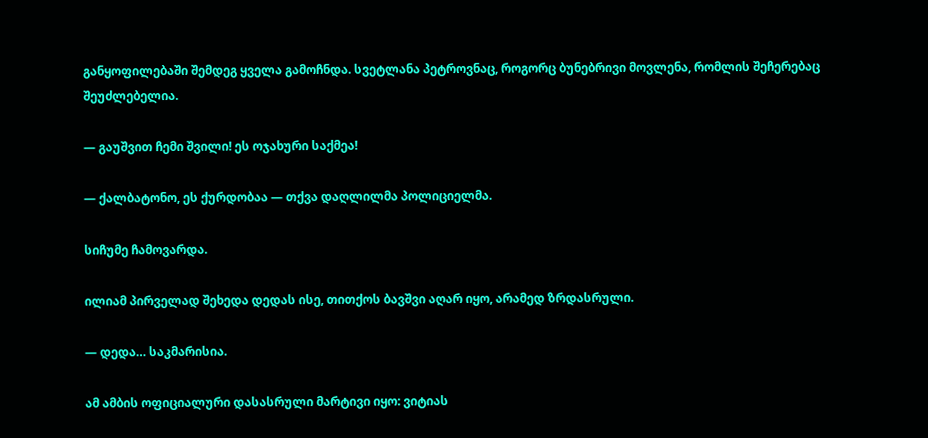განყოფილებაში შემდეგ ყველა გამოჩნდა. სვეტლანა პეტროვნაც, როგორც ბუნებრივი მოვლენა, რომლის შეჩერებაც შეუძლებელია.

— გაუშვით ჩემი შვილი! ეს ოჯახური საქმეა!

— ქალბატონო, ეს ქურდობაა — თქვა დაღლილმა პოლიციელმა.

სიჩუმე ჩამოვარდა.

ილიამ პირველად შეხედა დედას ისე, თითქოს ბავშვი აღარ იყო, არამედ ზრდასრული.

— დედა… საკმარისია.

ამ ამბის ოფიციალური დასასრული მარტივი იყო: ვიტიას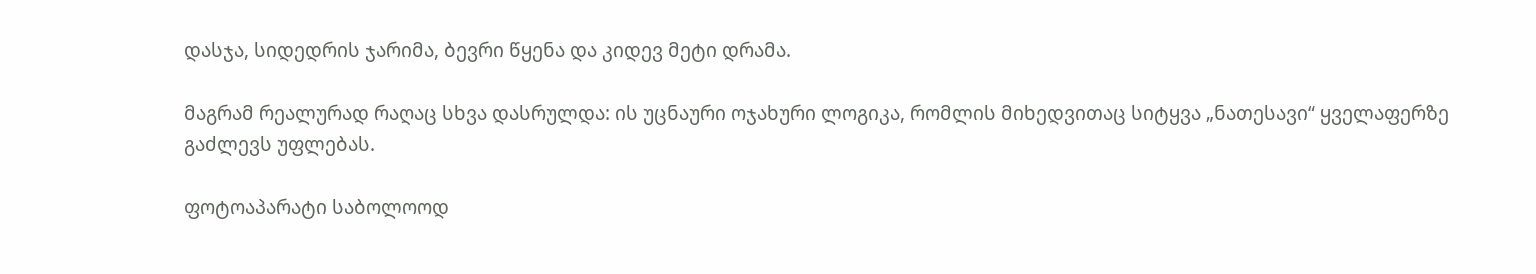დასჯა, სიდედრის ჯარიმა, ბევრი წყენა და კიდევ მეტი დრამა.

მაგრამ რეალურად რაღაც სხვა დასრულდა: ის უცნაური ოჯახური ლოგიკა, რომლის მიხედვითაც სიტყვა „ნათესავი“ ყველაფერზე გაძლევს უფლებას.

ფოტოაპარატი საბოლოოდ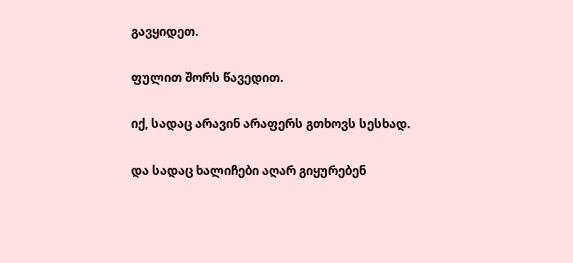გავყიდეთ.

ფულით შორს წავედით.

იქ, სადაც არავინ არაფერს გთხოვს სესხად.

და სადაც ხალიჩები აღარ გიყურებენ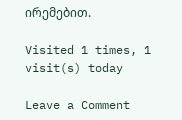ირემებით.

Visited 1 times, 1 visit(s) today

Leave a Comment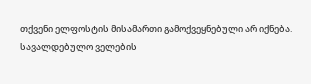თქვენი ელფოსტის მისამართი გამოქვეყნებული არ იქნება. სავალდებულო ველების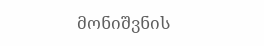მონიშვნის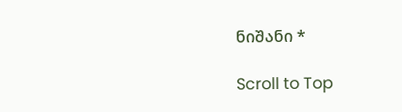ნიშანი *

Scroll to Top